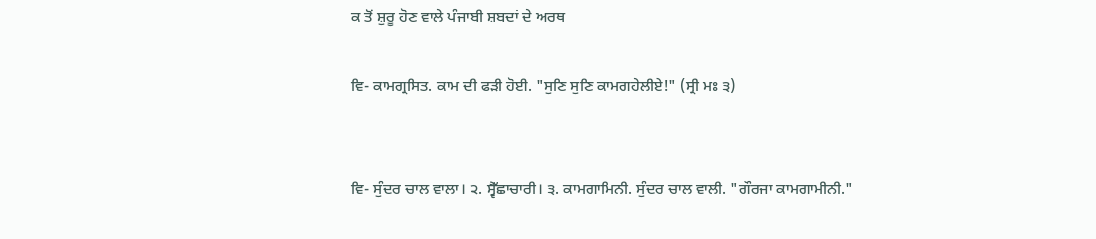ਕ ਤੋਂ ਸ਼ੁਰੂ ਹੋਣ ਵਾਲੇ ਪੰਜਾਬੀ ਸ਼ਬਦਾਂ ਦੇ ਅਰਥ

ਵਿ- ਕਾਮਗ੍ਰਸਿਤ. ਕਾਮ ਦੀ ਫੜੀ ਹੋਈ. "ਸੁਣਿ ਸੁਣਿ ਕਾਮਗਹੇਲੀਏ!" (ਸ੍ਰੀ ਮਃ ੩)


ਵਿ- ਸੁੰਦਰ ਚਾਲ ਵਾਲਾ। ੨. ਸ੍ਵੈੱਛਾਚਾਰੀ। ੩. ਕਾਮਗਾਮਿਨੀ. ਸੁੰਦਰ ਚਾਲ ਵਾਲੀ. "ਗੌਰਜਾ ਕਾਮਗਾਮੀਨੀ."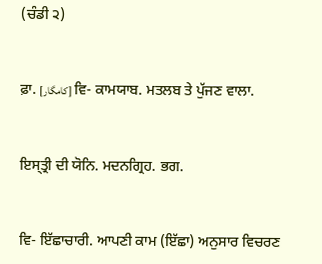(ਚੰਡੀ ੨)


ਫ਼ਾ. [کامگار] ਵਿ- ਕਾਮਯਾਬ. ਮਤਲਬ ਤੇ ਪੁੱਜਣ ਵਾਲਾ.


ਇਸ੍‍ਤ੍ਰੀ ਦੀ ਯੋਨਿ. ਮਦਨਗ੍ਰਿਹ. ਭਗ.


ਵਿ- ਇੱਛਾਚਾਰੀ. ਆਪਣੀ ਕਾਮ (ਇੱਛਾ) ਅਨੁਸਾਰ ਵਿਚਰਣ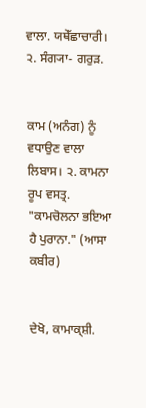ਵਾਲਾ. ਯਥੇੱਛਾਚਾਰੀ। ੨. ਸੰਗ੍ਯਾ- ਗਰੁੜ.


ਕਾਮ (ਅਨੰਗ) ਨੂੰ ਵਧਾਉਣ ਵਾਲਾ ਲਿਬਾਸ। ੨. ਕਾਮਨਾ ਰੂਪ ਵਸਤ੍ਰ. "ਕਾਮਚੋਲਨਾ ਭਇਆ ਹੈ ਪੁਰਾਨਾ." (ਆਸਾ ਕਬੀਰ)


ਦੇਖੋ, ਕਾਮਾਕ੍ਸ਼ੀ.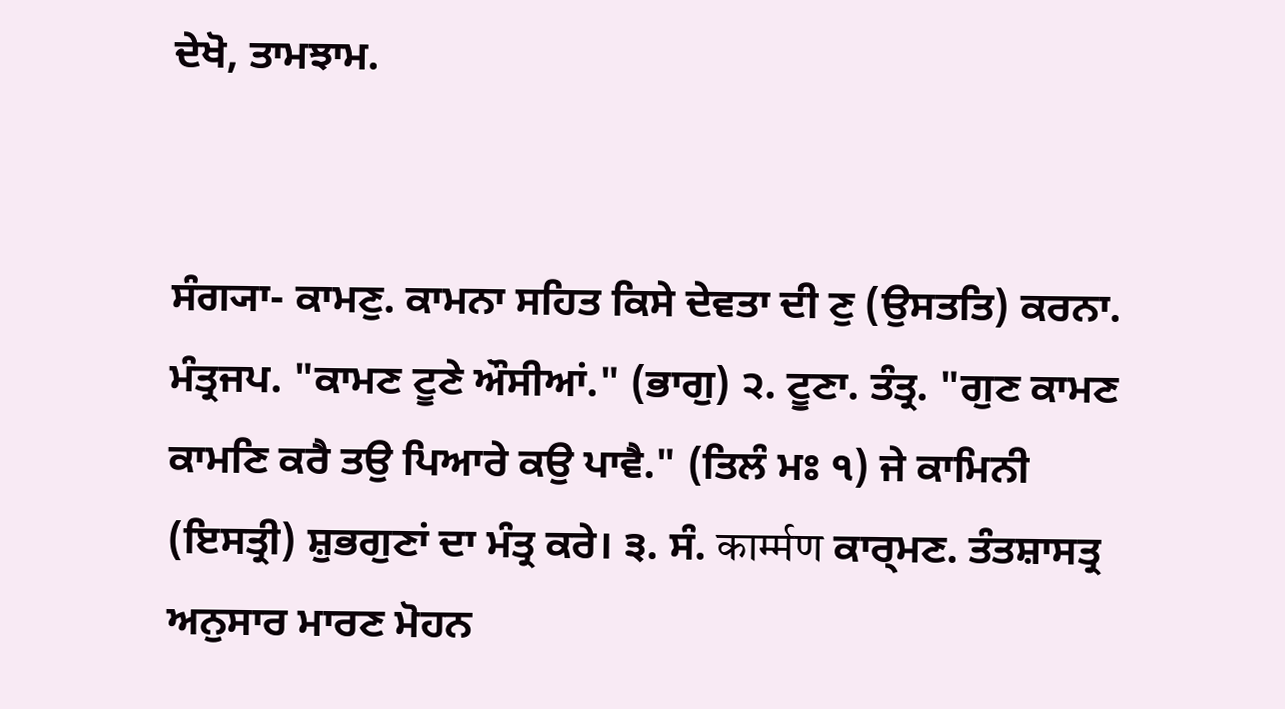ਦੇਖੋ, ਤਾਮਝਾਮ.


ਸੰਗ੍ਯਾ- ਕਾਮਣੁ. ਕਾਮਨਾ ਸਹਿਤ ਕਿਸੇ ਦੇਵਤਾ ਦੀ ਣੁ (ਉਸਤਤਿ) ਕਰਨਾ. ਮੰਤ੍ਰਜਪ. "ਕਾਮਣ ਟੂਣੇ ਔਸੀਆਂ." (ਭਾਗੁ) ੨. ਟੂਣਾ. ਤੰਤ੍ਰ. "ਗੁਣ ਕਾਮਣ ਕਾਮਣਿ ਕਰੈ ਤਉ ਪਿਆਰੇ ਕਉ ਪਾਵੈ." (ਤਿਲੰ ਮਃ ੧) ਜੇ ਕਾਮਿਨੀ (ਇਸਤ੍ਰੀ) ਸ਼ੁਭਗੁਣਾਂ ਦਾ ਮੰਤ੍ਰ ਕਰੇ। ੩. ਸੰ. कार्म्मण ਕਾਰ੍‍ਮਣ. ਤੰਤਸ਼ਾਸਤ੍ਰ ਅਨੁਸਾਰ ਮਾਰਣ ਮੋਹਨ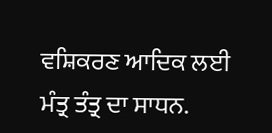ਵਸ਼ਿਕਰਣ ਆਦਿਕ ਲਈ ਮੰਤ੍ਰ ਤੰਤ੍ਰ ਦਾ ਸਾਧਨ.